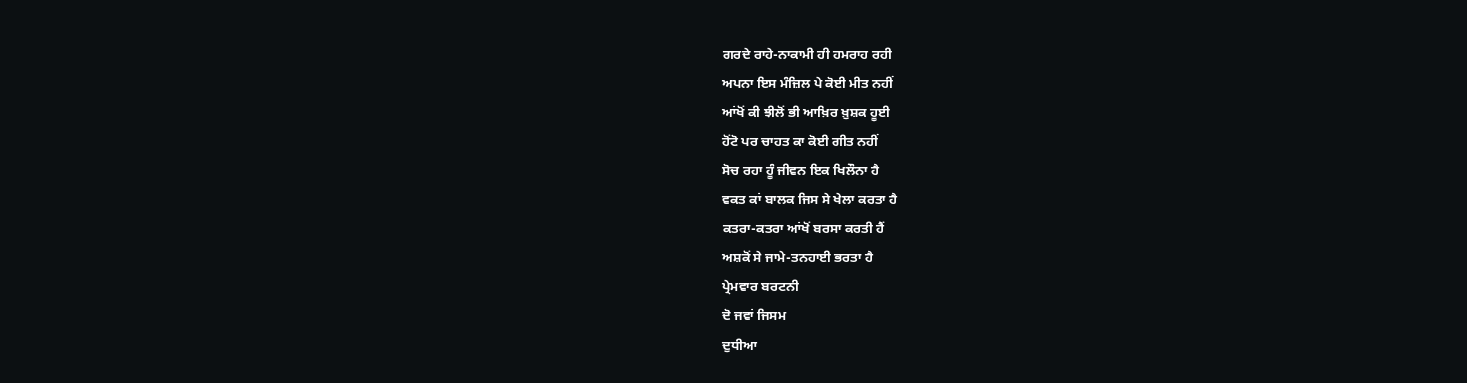ਗਰਦੇ ਰਾਹੇ-ਨਾਕਾਮੀ ਹੀ ਹਮਰਾਹ ਰਹੀ
ਅਪਨਾ ਇਸ ਮੰਜ਼ਿਲ ਪੇ ਕੋਈ ਮੀਤ ਨਹੀਂ
ਆਂਖੋਂ ਕੀ ਝੀਲੋਂ ਭੀ ਆਖ਼ਿਰ ਖ਼ੁਸ਼ਕ ਹੂਈ
ਹੋਂਟੋ ਪਰ ਚਾਹਤ ਕਾ ਕੋਈ ਗੀਤ ਨਹੀਂ
ਸੋਚ ਰਹਾ ਹੂੰ ਜੀਵਨ ਇਕ ਖਿਲੌਨਾ ਹੈ
ਵਕਤ ਕਾਂ ਬਾਲਕ ਜਿਸ ਸੇ ਖੇਲਾ ਕਰਤਾ ਹੈ
ਕਤਰਾ-ਕਤਰਾ ਆਂਖੋਂ ਬਰਸਾ ਕਰਤੀ ਹੈਂ
ਅਸ਼ਕੋਂ ਸੇ ਜਾਮੇ-ਤਨਹਾਈ ਭਰਤਾ ਹੈ
ਪ੍ਰੇਮਵਾਰ ਬਰਟਨੀ
ਦੋ ਜਵਾਂ ਜਿਸਮ
ਦੁਧੀਆ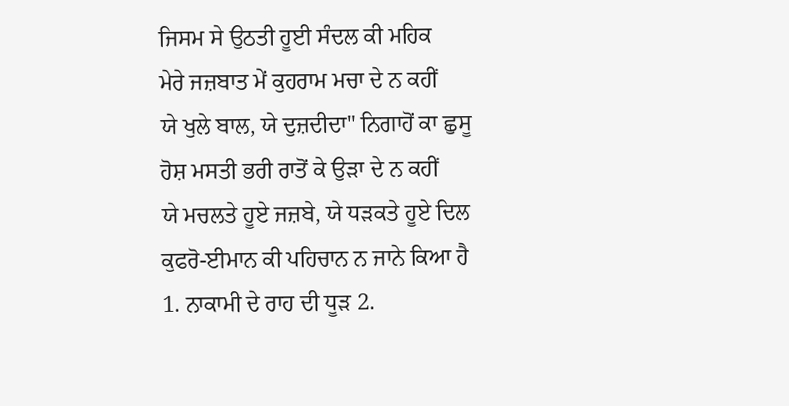ਜਿਸਮ ਸੇ ਉਠਤੀ ਹੂਈ ਸੰਦਲ ਕੀ ਮਹਿਕ
ਮੇਰੇ ਜਜ਼ਬਾਤ ਮੇਂ ਕੁਹਰਾਮ ਮਚਾ ਦੇ ਨ ਕਹੀਂ
ਯੇ ਖੁਲੇ ਬਾਲ, ਯੇ ਦੁਜ਼ਦੀਦਾ" ਨਿਗਾਹੋਂ ਕਾ ਛੁਸੂ
ਹੋਸ਼ ਮਸਤੀ ਭਰੀ ਰਾਤੋਂ ਕੇ ਉੜਾ ਦੇ ਨ ਕਹੀਂ
ਯੇ ਮਚਲਤੇ ਹੂਏ ਜਜ਼ਬੇ, ਯੇ ਧੜਕਤੇ ਹੂਏ ਦਿਲ
ਕੁਫਰੋ-ਈਮਾਨ ਕੀ ਪਹਿਚਾਨ ਨ ਜਾਨੇ ਕਿਆ ਹੈ
1. ਨਾਕਾਮੀ ਦੇ ਰਾਹ ਦੀ ਧੂੜ 2.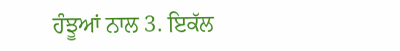ਹੰਝੂਆਂ ਨਾਲ 3. ਇਕੱਲ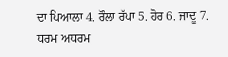ਦਾ ਪਿਆਲਾ 4. ਰੌਲਾ ਰੱਪਾ 5. ਹੋਰ 6. ਜਾਦੂ 7. ਧਰਮ ਅਧਰਮ